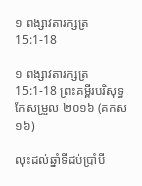១ ពង្សាវតារក្សត្រ 15:1-18

១ ពង្សាវតារក្សត្រ 15:1-18 ព្រះគម្ពីរបរិសុទ្ធកែសម្រួល ២០១៦ (គកស១៦)

លុះដល់ឆ្នាំទីដប់ប្រាំបី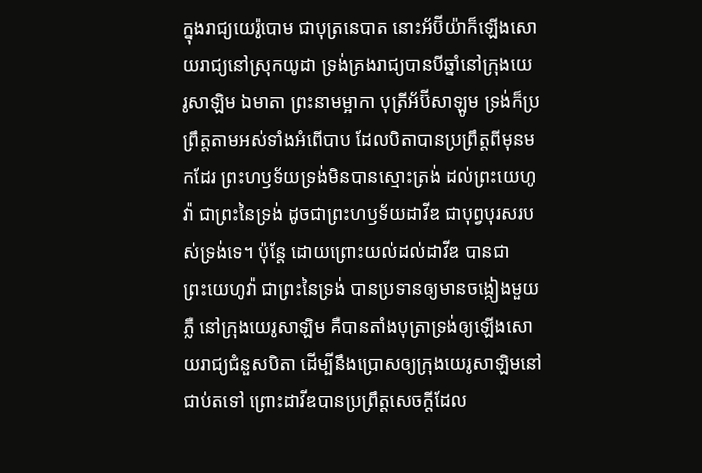ក្នុងរាជ្យយេរ៉ូ‌បោម ជាបុត្រនេបាត នោះអ័ប៊ីយ៉ាក៏ឡើងសោយ‌រាជ្យនៅស្រុកយូដា ទ្រង់គ្រងរាជ្យបានបីឆ្នាំនៅក្រុងយេរូ‌សាឡិម ឯមាតា ព្រះ‌នាមម្អាកា បុត្រីអ័ប៊ី‌សាឡូម ទ្រង់ក៏ប្រព្រឹត្តតាមអស់ទាំងអំពើបាប ដែលបិតាបានប្រព្រឹត្តពីមុនមកដែរ ព្រះ‌ហឫ‌ទ័យទ្រង់មិនបានស្មោះ‌ត្រង់ ដល់ព្រះ‌យេហូវ៉ា ជាព្រះនៃទ្រង់ ដូចជាព្រះ‌ហឫ‌ទ័យដាវីឌ ជាបុព្វ‌បុរសរបស់ទ្រង់ទេ។ ប៉ុន្តែ ដោយព្រោះយល់ដល់ដាវីឌ បានជាព្រះ‌យេហូវ៉ា ជាព្រះនៃទ្រង់ បានប្រទានឲ្យមានចង្កៀងមួយភ្លឺ នៅក្រុងយេរូ‌សាឡិម គឺបានតាំងបុត្រាទ្រង់ឲ្យឡើងសោយ‌រាជ្យជំនួសបិតា ដើម្បីនឹងប្រោសឲ្យក្រុងយេរូ‌សាឡិមនៅជាប់តទៅ ព្រោះដាវីឌបានប្រព្រឹត្តសេចក្ដីដែល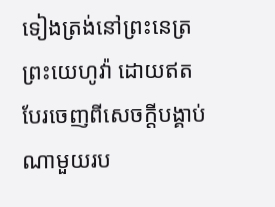ទៀងត្រង់នៅព្រះ‌នេត្រព្រះ‌យេហូវ៉ា ដោយឥតបែរចេញពីសេចក្ដីបង្គាប់ណាមួយរប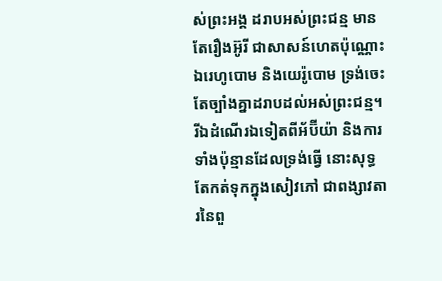ស់ព្រះ‌អង្គ ដរាបអស់ព្រះ‌ជន្ម មានតែរឿងអ៊ូរី ជាសាសន៍ហេតប៉ុណ្ណោះ ឯរេហូ‌បោម និងយេរ៉ូ‌បោម ទ្រង់ចេះតែច្បាំងគ្នាដរាបដល់អស់ព្រះ‌ជន្ម។ រីឯដំណើរឯទៀតពីអ័ប៊ីយ៉ា និងការទាំងប៉ុន្មានដែលទ្រង់ធ្វើ នោះសុទ្ធតែកត់ទុកក្នុងសៀវភៅ ជាពង្សាវ‌តារនៃពួ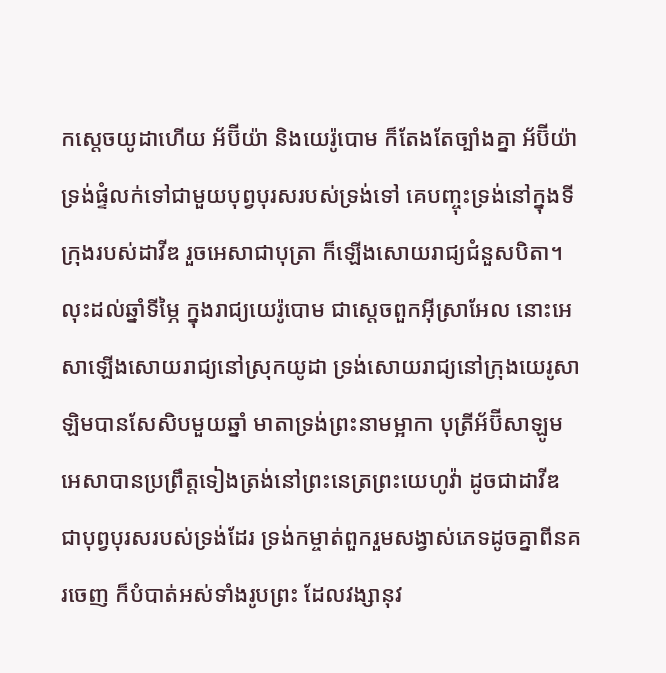កស្តេចយូដាហើយ អ័ប៊ីយ៉ា និងយេរ៉ូ‌បោម ក៏តែង‌តែច្បាំងគ្នា អ័ប៊ីយ៉ាទ្រង់ផ្ទំលក់ទៅជា‌មួយបុព្វ‌បុរសរបស់ទ្រង់ទៅ គេបញ្ចុះទ្រង់នៅក្នុងទីក្រុងរបស់ដាវីឌ រួចអេសាជាបុត្រា ក៏ឡើងសោយ‌រាជ្យជំនួសបិតា។ លុះដល់ឆ្នាំទីម្ភៃ ក្នុងរាជ្យយេរ៉ូ‌បោម ជាស្តេចពួកអ៊ីស្រា‌អែល នោះអេសាឡើងសោយ‌រាជ្យនៅស្រុកយូដា ទ្រង់សោយ‌រាជ្យនៅក្រុងយេរូ‌សាឡិមបានសែសិបមួយឆ្នាំ មាតាទ្រង់ព្រះ‌នាមម្អាកា បុត្រីអ័ប៊ី‌សាឡូម អេសាបានប្រព្រឹត្តទៀងត្រង់នៅព្រះ‌នេត្រព្រះ‌យេហូវ៉ា ដូចជាដាវីឌ ជាបុព្វ‌បុរសរបស់ទ្រង់ដែរ ទ្រង់កម្ចាត់ពួករួមសង្វាស់ភេទដូចគ្នាពីនគរចេញ ក៏បំបាត់អស់ទាំងរូបព្រះ ដែលវង្សា‌នុវ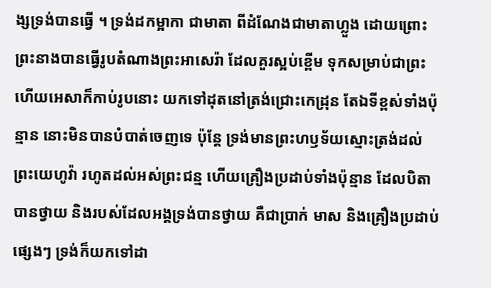ង្សទ្រង់បានធ្វើ ។ ទ្រង់ដកម្អាកា ជាមាតា ពីដំណែងជាមាតាហ្លួង ដោយព្រោះព្រះ‌នាងបានធ្វើរូបតំណាងព្រះអាសេរ៉ា ដែលគួរស្អប់ខ្ពើម ទុកសម្រាប់ជាព្រះ ហើយអេសាក៏កាប់រូបនោះ យកទៅដុតនៅត្រង់ជ្រោះកេដ្រុន តែឯទីខ្ពស់ទាំងប៉ុន្មាន នោះមិនបានបំបាត់ចេញទេ ប៉ុន្តែ ទ្រង់មានព្រះ‌ហឫ‌ទ័យស្មោះ‌ត្រង់ដល់ព្រះ‌យេហូវ៉ា រហូតដល់អស់ព្រះ‌ជន្ម ហើយគ្រឿងប្រដាប់ទាំងប៉ុន្មាន ដែលបិតាបានថ្វាយ និងរបស់ដែលអង្គទ្រង់បានថ្វាយ គឺជាប្រាក់ មាស និងគ្រឿងប្រដាប់ផ្សេងៗ ទ្រង់ក៏យកទៅដា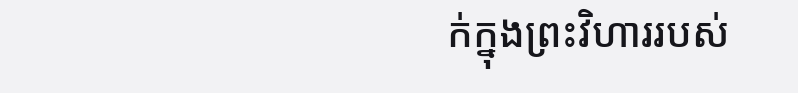ក់ក្នុងព្រះ‌វិហាររបស់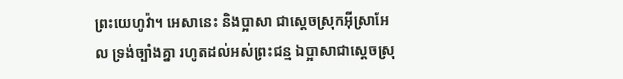ព្រះ‌យេហូវ៉ា។ អេសានេះ និងប្អាសា ជាស្តេចស្រុកអ៊ីស្រា‌អែល ទ្រង់ច្បាំងគ្នា រហូតដល់អស់ព្រះ‌ជន្ម ឯប្អាសាជាស្តេចស្រុ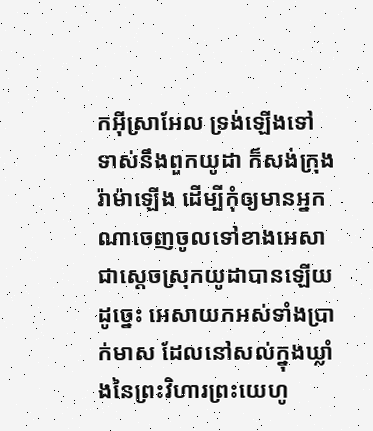កអ៊ីស្រា‌អែល ទ្រង់ឡើងទៅទាស់នឹងពួកយូដា ក៏សង់ក្រុងរ៉ាម៉ាឡើង ដើម្បីកុំឲ្យមានអ្នកណាចេញចូលទៅខាងអេសា ជាស្តេចស្រុកយូដាបានឡើយ ដូច្នេះ អេសាយកអស់ទាំងប្រាក់មាស ដែលនៅសល់ក្នុងឃ្លាំងនៃព្រះ‌វិហារព្រះ‌យេហូ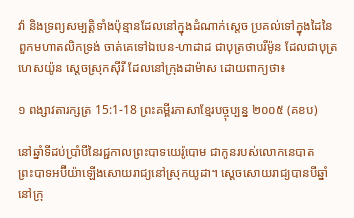វ៉ា និងទ្រព្យ‌សម្បត្តិទាំងប៉ុន្មានដែលនៅក្នុងដំណាក់ស្តេច ប្រគល់ទៅក្នុងដៃនៃពួកមហា‌តលិកទ្រង់ ចាត់គេទៅឯបេន-ហាដាដ ជាបុត្រថាបរីម៉ូន ដែលជាបុត្រហេស‌យ៉ូន ស្តេចស្រុកស៊ីរី ដែលនៅក្រុងដាម៉ាស ដោយពាក្យថា៖

១ ពង្សាវតារក្សត្រ 15:1-18 ព្រះគម្ពីរភាសាខ្មែរបច្ចុប្បន្ន ២០០៥ (គខប)

នៅឆ្នាំទីដប់ប្រាំបីនៃរជ្ជ‌កាលព្រះ‌បាទយេរ៉ូ‌បោម ជាកូនរបស់លោកនេបាត ព្រះ‌បាទអប៊ី‌យ៉ាឡើងសោយ‌រាជ្យនៅស្រុកយូដា។ ស្ដេចសោយ‌រាជ្យបានបីឆ្នាំនៅក្រុ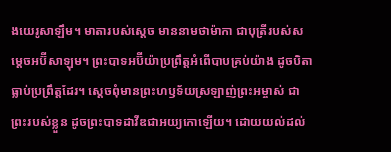ងយេរូ‌សាឡឹម។ មាតារបស់ស្ដេច មាននាមថាម៉ាកា ជាបុត្រីរបស់សម្ដេចអប៊ី‌សាឡុម។ ព្រះ‌បាទអប៊ី‌យ៉ាប្រព្រឹត្តអំពើបាបគ្រប់យ៉ាង ដូចបិតាធ្លាប់ប្រព្រឹត្តដែរ។ ស្ដេចពុំមានព្រះ‌ហឫទ័យស្រឡាញ់ព្រះ‌អម្ចាស់ ជាព្រះរបស់ខ្លួន ដូចព្រះ‌បាទដាវីឌជាអយ្យ‌កោឡើយ។ ដោយយល់ដល់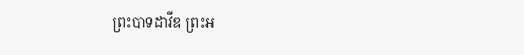ព្រះ‌បាទដាវីឌ ព្រះ‌អ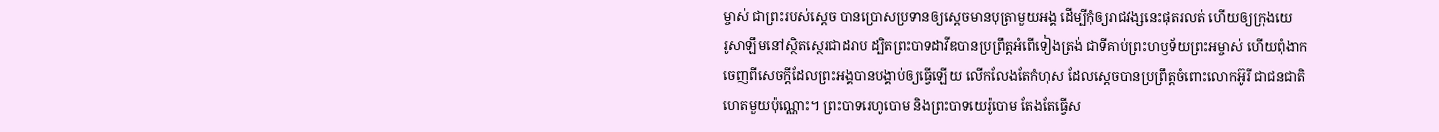ម្ចាស់ ជាព្រះរបស់ស្ដេច បានប្រោសប្រទានឲ្យស្ដេចមានបុត្រាមួយអង្គ ដើម្បីកុំឲ្យរាជ‌វង្សនេះផុតរលត់ ហើយឲ្យក្រុងយេរូ‌សាឡឹមនៅស្ថិត‌ស្ថេរជាដរាប ដ្បិតព្រះ‌បាទដាវីឌបានប្រព្រឹត្តអំពើទៀងត្រង់ ជាទីគាប់ព្រះ‌ហឫទ័យព្រះ‌អម្ចាស់ ហើយពុំងាកចេញពីសេចក្ដីដែលព្រះអង្គបានបង្គាប់ឲ្យធ្វើឡើយ លើក‌លែងតែកំហុស ដែលស្ដេចបានប្រព្រឹត្តចំពោះលោកអ៊ូរី ជាជន‌ជាតិហេតមួយប៉ុណ្ណោះ។ ព្រះ‌បាទរេហូបោម និងព្រះ‌បាទយេរ៉ូ‌បោម តែងតែធ្វើស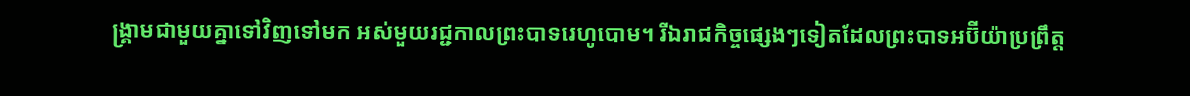ង្គ្រាមជាមួយគ្នាទៅវិញទៅមក អស់មួយរជ្ជកាលព្រះ‌បាទរេហូបោម។ រីឯរាជកិច្ចផ្សេងៗទៀតដែលព្រះ‌បាទអប៊ី‌យ៉ាប្រព្រឹត្ត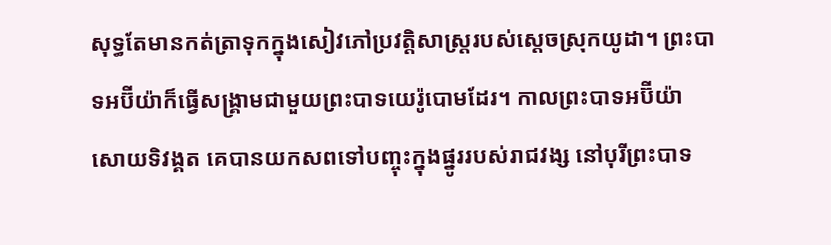សុទ្ធតែមានកត់‌ត្រាទុកក្នុងសៀវភៅប្រវត្តិ‌សាស្ត្ររបស់ស្ដេចស្រុកយូដា។ ព្រះ‌បាទអប៊ី‌យ៉ាក៏ធ្វើសង្គ្រាមជាមួយព្រះ‌បាទយេរ៉ូ‌បោមដែរ។ កាលព្រះ‌បាទអប៊ី‌យ៉ាសោយទិវង្គត គេបានយកសពទៅបញ្ចុះក្នុងផ្នូររបស់រាជ‌វង្ស នៅបុរីព្រះ‌បាទ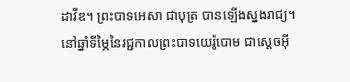ដាវីឌ។ ព្រះ‌បាទអេសា ជាបុត្រ បានឡើងស្នងរាជ្យ។ នៅឆ្នាំទីម្ភៃនៃរជ្ជកាលព្រះ‌បាទយេរ៉ូ‌បោម ជាស្ដេចអ៊ី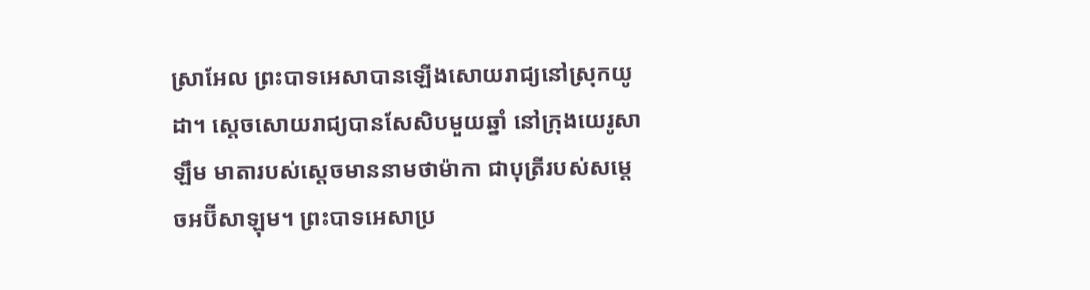ស្រា‌អែល ព្រះ‌បាទអេសាបានឡើងសោយរាជ្យនៅស្រុកយូដា។ ស្ដេចសោយរាជ្យបានសែ‌សិបមួយឆ្នាំ នៅក្រុងយេរូ‌សាឡឹម មាតារបស់ស្ដេចមាននាមថាម៉ាកា ជាបុត្រីរបស់សម្ដេចអប៊ី‌សាឡុម។ ព្រះ‌បាទអេសាប្រ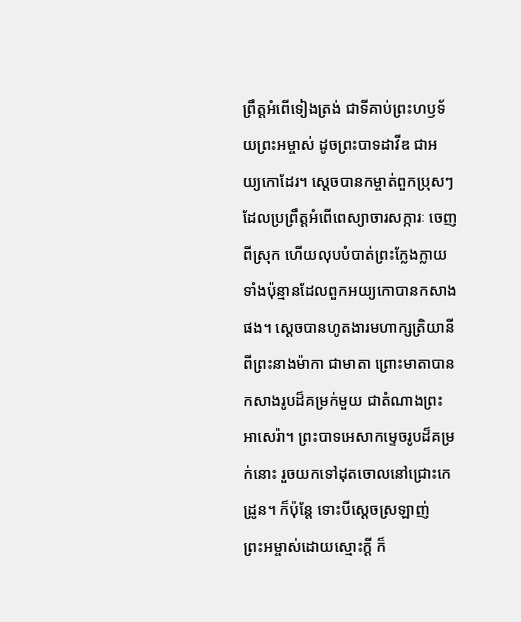ព្រឹត្តអំពើទៀងត្រង់ ជាទីគាប់ព្រះ‌ហឫទ័យព្រះ‌អម្ចាស់ ដូចព្រះ‌បាទដាវីឌ ជាអយ្យ‌កោដែរ។ ស្ដេចបានកម្ចាត់ពួកប្រុសៗ ដែលប្រព្រឹត្តអំពើពេស្យា‌ចារសក្ការៈ ចេញពីស្រុក ហើយលុបបំបាត់ព្រះក្លែងក្លាយទាំងប៉ុន្មានដែលពួកអយ្យ‌កោបានកសាងផង។ ស្ដេចបានហូតងារមហាក្សត្រិ‌យានីពីព្រះ‌នាងម៉ាកា ជាមាតា ព្រោះមាតាបានកសាងរូបដ៏គម្រក់មួយ ជាតំណាងព្រះអា‌សេ‌រ៉ា។ ព្រះ‌បាទអេសាកម្ទេចរូបដ៏គម្រក់នោះ រួចយកទៅដុតចោលនៅជ្រោះកេដ្រូន។ ក៏ប៉ុន្តែ ទោះបីស្ដេចស្រឡាញ់ព្រះ‌អម្ចាស់ដោយស្មោះក្ដី ក៏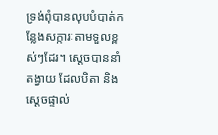ទ្រង់ពុំបានលុបបំបាត់កន្លែងសក្ការៈតាមទួលខ្ពស់ៗដែរ។ ស្ដេចបាននាំតង្វាយ ដែលបិតា និងស្ដេចផ្ទាល់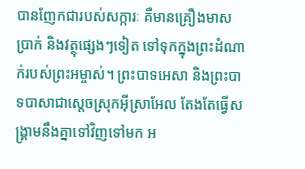បានញែកជារបស់សក្ការៈ គឺមានគ្រឿងមាស ប្រាក់ និងវត្ថុផ្សេងៗទៀត ទៅទុកក្នុងព្រះ‌ដំណាក់របស់ព្រះ‌អម្ចាស់។ ព្រះ‌បាទអេសា និងព្រះ‌បាទបាសាជាស្ដេចស្រុកអ៊ីស្រា‌អែល តែងតែធ្វើសង្គ្រាមនឹងគ្នាទៅវិញទៅមក អ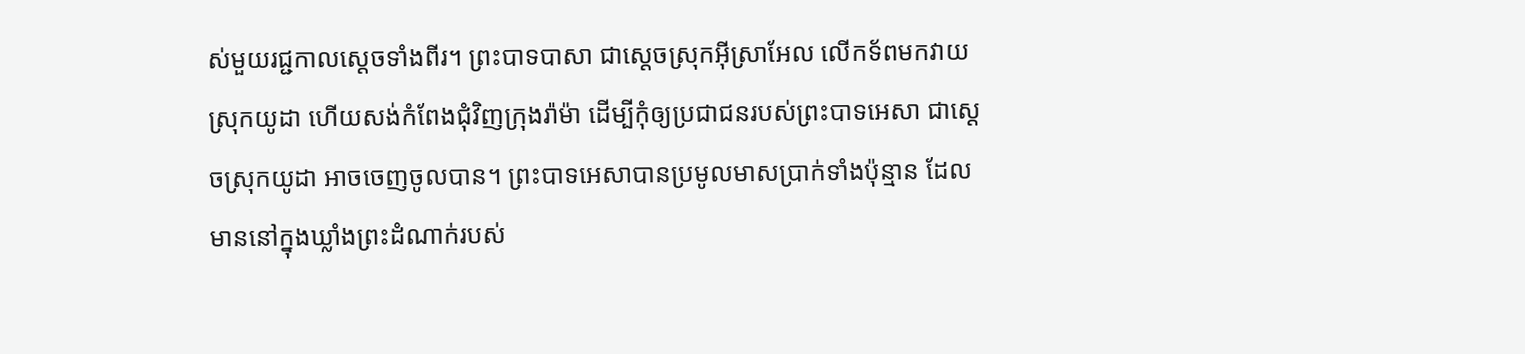ស់មួយរជ្ជកាលស្ដេចទាំងពីរ។ ព្រះ‌បាទបាសា ជាស្ដេចស្រុកអ៊ីស្រា‌អែល លើកទ័ពមកវាយស្រុកយូដា ហើយសង់កំពែងជុំ‌វិញក្រុងរ៉ាម៉ា ដើម្បីកុំឲ្យប្រជា‌ជនរបស់ព្រះ‌បាទអេសា ជាស្ដេចស្រុកយូដា អាចចេញចូលបាន។ ព្រះ‌បាទអេសាបានប្រមូលមាសប្រាក់ទាំងប៉ុន្មាន ដែលមាននៅក្នុងឃ្លាំងព្រះ‌ដំណាក់របស់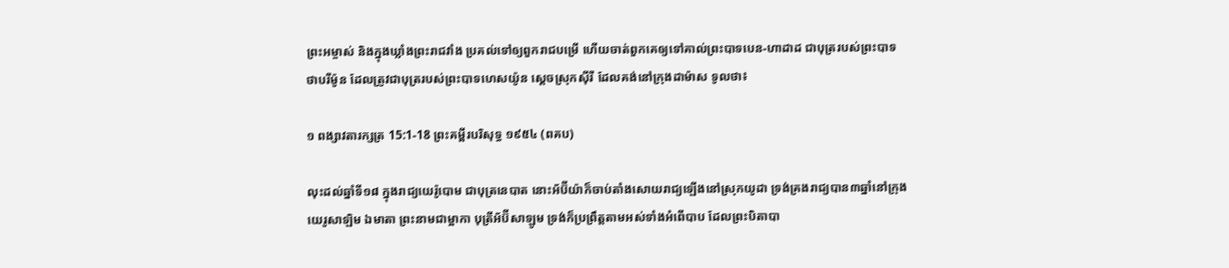ព្រះ‌អម្ចាស់ និងក្នុងឃ្លាំងព្រះរាជ‌វាំង ប្រគល់ទៅឲ្យពួករាជបម្រើ ហើយចាត់ពួកគេឲ្យទៅគាល់ព្រះ‌បាទបេន-ហា‌ដាដ ជាបុត្ររបស់ព្រះ‌បាទថាប‌រីម៉ូន ដែលត្រូវជាបុត្ររបស់ព្រះ‌បាទហេស‌យ៉ូន ស្ដេចស្រុកស៊ីរី ដែលគង់នៅក្រុងដាម៉ាស ទូលថា៖

១ ពង្សាវតារក្សត្រ 15:1-18 ព្រះគម្ពីរបរិសុទ្ធ ១៩៥៤ (ពគប)

លុះដល់ឆ្នាំទី១៨ ក្នុងរាជ្យយេរ៉ូ‌បោម ជាបុត្រនេបាត នោះអ័ប៊ីយ៉ាក៏ចាប់តាំងសោយ‌រាជ្យឡើងនៅស្រុកយូដា ទ្រង់គ្រងរាជ្យបាន៣ឆ្នាំនៅក្រុងយេរូ‌សាឡិម ឯមាតា ព្រះ‌នាមជាម្អាកា បុត្រីអ័ប៊ី‌សា‌ឡូម ទ្រង់ក៏ប្រព្រឹត្តតាមអស់ទាំងអំពើបាប ដែលព្រះ‌បិតាបា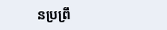នប្រព្រឹ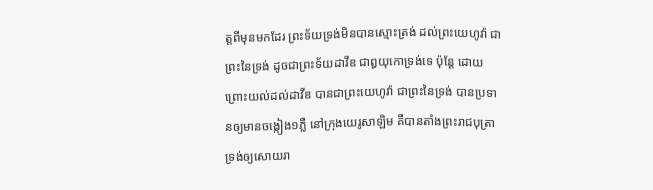ត្តពីមុនមកដែរ ព្រះ‌ទ័យទ្រង់មិនបានស្មោះ‌ត្រង់ ដល់ព្រះ‌យេហូវ៉ា ជាព្រះនៃទ្រង់ ដូចជាព្រះ‌ទ័យដាវីឌ ជាឰយុកោទ្រង់ទេ ប៉ុន្តែ ដោយព្រោះយល់ដល់ដាវីឌ បានជាព្រះ‌យេហូវ៉ា ជាព្រះនៃទ្រង់ បានប្រទានឲ្យមានចង្កៀង១ភ្លឺ នៅក្រុងយេរូ‌សាឡិម គឺបានតាំងព្រះ‌រាជ‌បុត្រាទ្រង់ឲ្យសោយ‌រា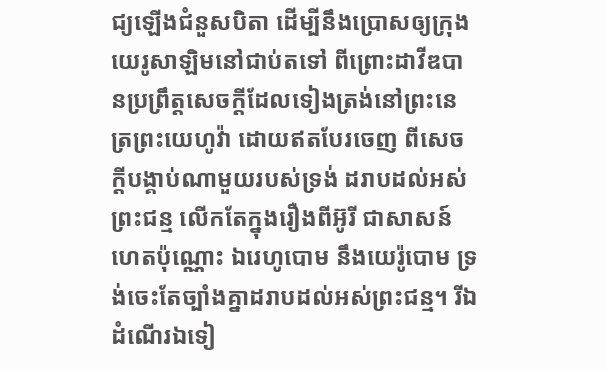ជ្យឡើងជំនួសបិតា ដើម្បីនឹងប្រោសឲ្យក្រុងយេរូ‌សាឡិមនៅជាប់តទៅ ពីព្រោះដាវីឌបានប្រព្រឹត្តសេចក្ដីដែលទៀងត្រង់នៅព្រះ‌នេត្រព្រះ‌យេហូវ៉ា ដោយឥតបែរចេញ ពីសេចក្ដីបង្គាប់ណាមួយរបស់ទ្រង់ ដរាបដល់អស់ព្រះ‌ជន្ម លើកតែក្នុងរឿងពីអ៊ូរី ជាសាសន៍ហេតប៉ុណ្ណោះ ឯរេហូ‌បោម នឹងយេរ៉ូ‌បោម ទ្រង់ចេះតែច្បាំងគ្នាដរាបដល់អស់ព្រះ‌ជន្ម។ រីឯដំណើរឯទៀ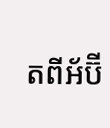តពីអ័ប៊ី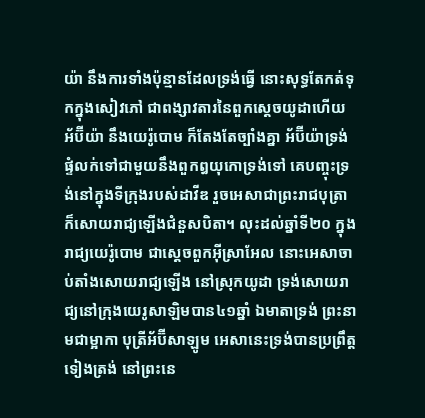យ៉ា នឹងការទាំងប៉ុន្មានដែលទ្រង់ធ្វើ នោះសុទ្ធតែកត់ទុកក្នុងសៀវភៅ ជាពង្សាវតារនៃពួកស្តេចយូដាហើយ អ័ប៊ីយ៉ា នឹងយេរ៉ូ‌បោម ក៏តែង‌តែច្បាំងគ្នា អ័ប៊ីយ៉ាទ្រង់ផ្ទំលក់ទៅជាមួយនឹងពួកឰយុកោទ្រង់ទៅ គេបញ្ចុះទ្រង់នៅក្នុងទីក្រុងរបស់ដាវីឌ រួចអេសាជាព្រះ‌រាជ‌បុត្រា ក៏សោយ‌រាជ្យឡើងជំនួសបិតា។ លុះដល់ឆ្នាំទី២០ ក្នុងរាជ្យយេរ៉ូ‌បោម ជាស្តេចពួកអ៊ីស្រាអែល នោះអេសាចាប់តាំងសោយ‌រាជ្យឡើង នៅស្រុកយូដា ទ្រង់សោយ‌រាជ្យនៅក្រុងយេរូ‌សាឡិមបាន៤១ឆ្នាំ ឯមាតាទ្រង់ ព្រះ‌នាមជាម្អាកា បុត្រីអ័ប៊ី‌សា‌ឡូម អេសានេះទ្រង់បានប្រព្រឹត្តទៀងត្រង់ នៅព្រះ‌នេ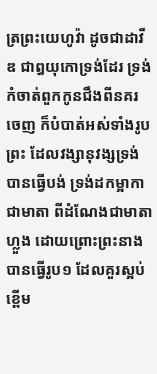ត្រព្រះ‌យេហូវ៉ា ដូចជាដាវីឌ ជាឰយុកោទ្រង់ដែរ ទ្រង់កំចាត់ពួកកូនជឹងពីនគរចេញ ក៏បំបាត់អស់ទាំងរូបព្រះ ដែលវង្សា‌នុវង្សទ្រង់បានធ្វើបង់ ទ្រង់ដកម្អាកា ជាមាតា ពីដំណែងជាមាតាហ្លួង ដោយព្រោះព្រះ‌នាងបានធ្វើរូប១ ដែលគួរស្អប់ខ្ពើម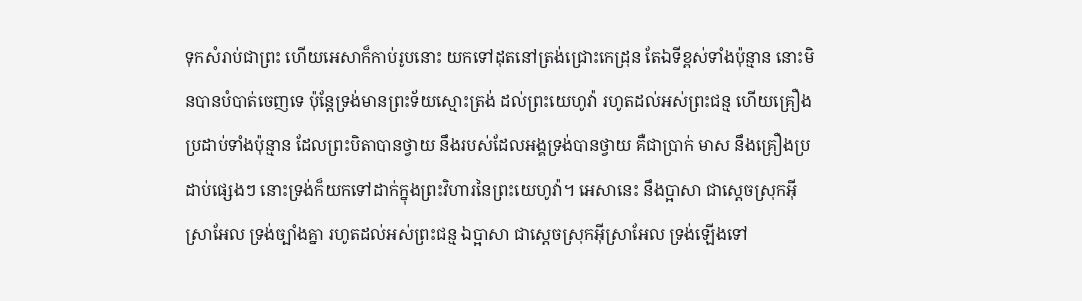ទុកសំរាប់ជាព្រះ ហើយអេសាក៏កាប់រូបនោះ យកទៅដុតនៅត្រង់ជ្រោះកេដ្រុន តែឯទីខ្ពស់ទាំងប៉ុន្មាន នោះមិនបានបំបាត់ចេញទេ ប៉ុន្តែទ្រង់មានព្រះ‌ទ័យស្មោះ‌ត្រង់ ដល់ព្រះ‌យេហូវ៉ា រហូតដល់អស់ព្រះ‌ជន្ម ហើយគ្រឿងប្រដាប់ទាំងប៉ុន្មាន ដែលព្រះ‌បិតាបានថ្វាយ នឹងរបស់ដែលអង្គទ្រង់បានថ្វាយ គឺជាប្រាក់ មាស នឹងគ្រឿងប្រដាប់ផ្សេងៗ នោះទ្រង់ក៏យកទៅដាក់ក្នុងព្រះ‌វិហារនៃព្រះ‌យេហូវ៉ា។ អេសានេះ នឹងប្អាសា ជាស្តេចស្រុកអ៊ីស្រាអែល ទ្រង់ច្បាំងគ្នា រហូតដល់អស់ព្រះ‌ជន្ម ឯប្អាសា ជាស្តេចស្រុកអ៊ីស្រាអែល ទ្រង់ឡើងទៅ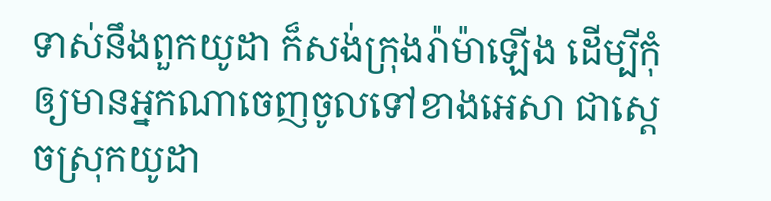ទាស់នឹងពួកយូដា ក៏សង់ក្រុងរ៉ាម៉ាឡើង ដើម្បីកុំឲ្យមានអ្នកណាចេញចូលទៅខាងអេសា ជាស្តេចស្រុកយូដា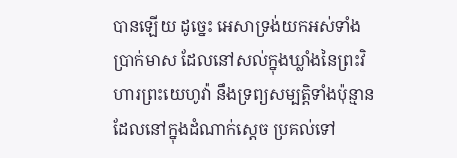បានឡើយ ដូច្នេះ អេសាទ្រង់យកអស់ទាំងប្រាក់មាស ដែលនៅសល់ក្នុងឃ្លាំងនៃព្រះ‌វិហារព្រះ‌យេហូវ៉ា នឹងទ្រព្យសម្បត្តិទាំងប៉ុន្មានដែលនៅក្នុងដំណាក់ស្តេច ប្រគល់ទៅ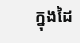ក្នុងដៃ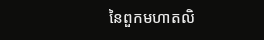នៃពួកមហា‌តលិ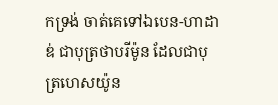កទ្រង់ ចាត់គេទៅឯបេន-ហា‌ដាឌ់ ជាបុត្រថាបរីម៉ូន ដែលជាបុត្រហេស‌យ៉ូន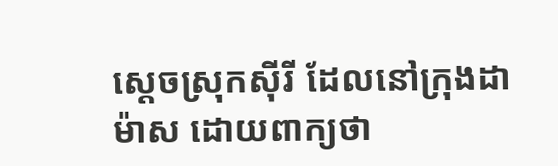ស្តេចស្រុកស៊ីរី ដែលនៅក្រុងដាម៉ាស ដោយពាក្យថា